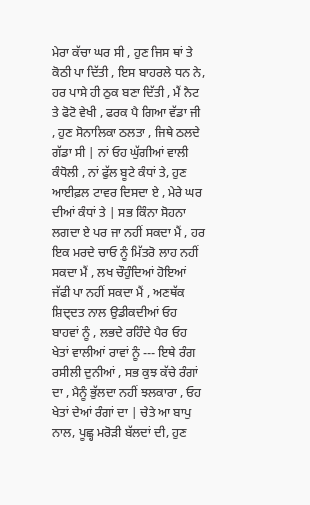ਮੇਰਾ ਕੱਚਾ ਘਰ ਸੀ , ਹੁਣ ਜਿਸ ਥਾਂ ਤੇ ਕੋਠੀ ਪਾ ਦਿੱਤੀ , ਇਸ ਬਾਹਰਲੇ ਧਨ ਨੇ, ਹਰ ਪਾਸੇ ਹੀ ਠੁਕ ਬਣਾ ਦਿੱਤੀ , ਮੈਂ ਨੈਟ ਤੇ ਫੋਟੋ ਵੇਖੀ , ਫਰਕ ਪੈ ਗਿਆ ਵੱਡਾ ਜੀ , ਹੁਣ ਸੋਨਾਲਿਕਾ ਠਲਤਾ , ਜਿਥੇ ਠਲਦੇ ਗੱਡਾ ਸੀ | ਨਾਂ ਓਹ ਘੁੱਗੀਆਂ ਵਾਲੀ ਕੰਧੋਲੀ , ਨਾਂ ਫੁੱਲ ਬੂਟੇ ਕੰਧਾਂ ਤੇ, ਹੁਣ ਆਈਫ਼ਲ ਟਾਵਰ ਦਿਸਦਾ ਏ , ਮੇਰੇ ਘਰ ਦੀਆਂ ਕੰਧਾਂ ਤੇ | ਸਭ ਕਿੰਨਾ ਸੋਹਨਾ ਲਗਦਾ ਏ ਪਰ ਜਾ ਨਹੀਂ ਸਕਦਾ ਮੈਂ , ਹਰ ਇਕ ਮਰਦੇ ਚਾਓ ਨੂੰ ਮਿੱਤਰੋ ਲਾਹ ਨਹੀਂ ਸਕਦਾ ਮੈਂ , ਲਖ ਚੌਹੁੰਦਿਆਂ ਹੋਇਆਂ ਜੱਫੀ ਪਾ ਨਹੀਂ ਸਕਦਾ ਮੈਂ , ਅਣਥੱਕ ਸ਼ਿਦ੍ਦਤ ਨਾਲ ਉਡੀਕਦੀਆਂ ਓਹ ਬਾਹਵਾਂ ਨੂੰ , ਲਭਦੇ ਰਹਿੰਦੇ ਪੈਰ ਓਹ ਖੇਤਾਂ ਵਾਲੀਆਂ ਰਾਵਾਂ ਨੂੰ --- ਇਥੇ ਰੰਗ ਰਸੀਲੀ ਦੁਨੀਆਂ , ਸਭ ਕੁਝ ਕੱਚੇ ਰੰਗਾਂ ਦਾ , ਮੈਨੂੰ ਭੁੱਲਦਾ ਨਹੀਂ ਝਲਕਾਰਾ , ਓਹ ਖੇਤਾਂ ਦੇਆਂ ਰੰਗਾਂ ਦਾ | ਚੇਤੇ ਆ ਬਾਪੁ ਨਾਲ, ਪੂਛ੍ਹ ਮਰੋੜੀ ਬੱਲਦਾਂ ਦੀ, ਹੁਣ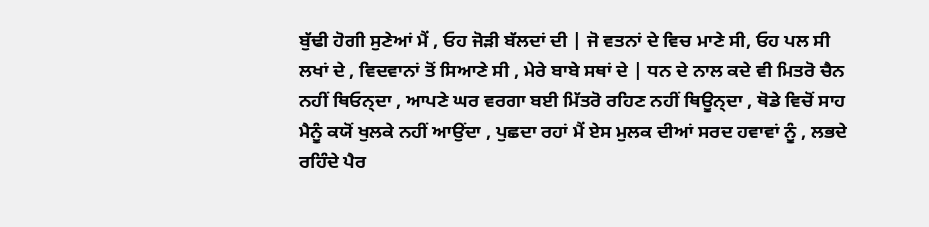ਬੁੱਢੀ ਹੋਗੀ ਸੁਣੇਆਂ ਮੈਂ , ਓਹ ਜੋੜੀ ਬੱਲਦਾਂ ਦੀ | ਜੋ ਵਤਨਾਂ ਦੇ ਵਿਚ ਮਾਣੇ ਸੀ, ਓਹ ਪਲ ਸੀ ਲਖਾਂ ਦੇ , ਵਿਦਵਾਨਾਂ ਤੋਂ ਸਿਆਣੇ ਸੀ , ਮੇਰੇ ਬਾਬੇ ਸਥਾਂ ਦੇ | ਧਨ ਦੇ ਨਾਲ ਕਦੇ ਵੀ ਮਿਤਰੋ ਚੈਨ ਨਹੀਂ ਥਿਓਨ੍ਦਾ , ਆਪਣੇ ਘਰ ਵਰਗਾ ਬਈ ਮਿੱਤਰੋ ਰਹਿਣ ਨਹੀਂ ਥਿਊਨ੍ਦਾ , ਥੋਡੇ ਵਿਚੋਂ ਸਾਹ ਮੈਨੂੰ ਕਯੋਂ ਖੁਲਕੇ ਨਹੀਂ ਆਉਂਦਾ , ਪੁਛਦਾ ਰਹਾਂ ਮੈਂ ਏਸ ਮੁਲਕ ਦੀਆਂ ਸਰਦ ਹਵਾਵਾਂ ਨੂੰ , ਲਭਦੇ ਰਹਿੰਦੇ ਪੈਰ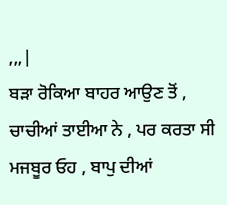,,,|
ਬੜਾ ਰੋਕਿਆ ਬਾਹਰ ਆਉਣ ਤੋਂ , ਚਾਚੀਆਂ ਤਾਈਆ ਨੇ , ਪਰ ਕਰਤਾ ਸੀ ਮਜਬੂਰ ਓਹ , ਬਾਪੁ ਦੀਆਂ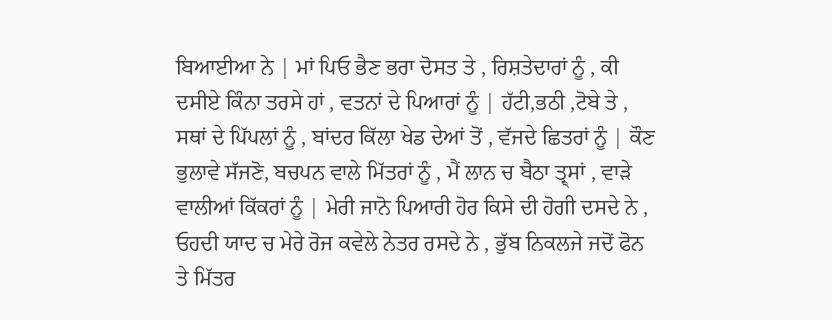ਬਿਆਈਆ ਨੇ | ਮਾਂ ਪਿਓ ਭੈਣ ਭਰਾ ਦੋਸਤ ਤੇ , ਰਿਸ਼ਤੇਦਾਰਾਂ ਨੂੰ , ਕੀ ਦਸੀਏ ਕਿੰਨਾ ਤਰਸੇ ਹਾਂ , ਵਤਨਾਂ ਦੇ ਪਿਆਰਾਂ ਨੂੰ | ਹੱਟੀ,ਭਠੀ ,ਟੋਬੇ ਤੇ , ਸਥਾਂ ਦੇ ਪਿੱਪਲਾਂ ਨੂੰ , ਬਾਂਦਰ ਕਿੱਲਾ ਖੇਡ ਦੇਆਂ ਤੋਂ , ਵੱਜਦੇ ਛਿਤਰਾਂ ਨੂੰ | ਕੌਣ ਭੁਲਾਵੇ ਸੱਜਣੋ, ਬਚਪਨ ਵਾਲੇ ਮਿੱਤਰਾਂ ਨੂੰ , ਮੈਂ ਲਾਨ ਚ ਬੈਠਾ ਤ੍ਰ੍ਸਾਂ , ਵਾੜੇ ਵਾਲੀਆਂ ਕਿੱਕਰਾਂ ਨੂੰ | ਮੇਰੀ ਜਾਨੋ ਪਿਆਰੀ ਹੋਰ ਕਿਸੇ ਦੀ ਹੋਗੀ ਦਸਦੇ ਨੇ , ਓਹਦੀ ਯਾਦ ਚ ਮੇਰੇ ਰੋਜ ਕਵੇਲੇ ਨੇਤਰ ਰਸਦੇ ਨੇ , ਭੁੱਬ ਨਿਕਲਜੇ ਜਦੋਂ ਫੋਨ ਤੇ ਮਿੱਤਰ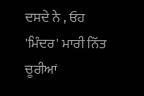ਦਸਦੇ ਨੇ , ਓਹ 'ਮਿੰਦਰ' ਮਾਰੀ ਨਿੱਤ ਚੂਰੀਆਂ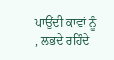ਪਾਉਂਦੀ ਕਾਵਾਂ ਨੂੰ , ਲਭਦੇ ਰਹਿੰਦੇ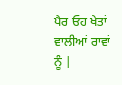ਪੈਰ ਓਹ ਖੇਤਾਂ ਵਾਲੀਆਂ ਰਾਵਾਂ ਨੂੰ |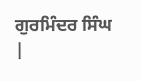ਗੁਰਮਿੰਦਰ ਸਿੰਘ
|